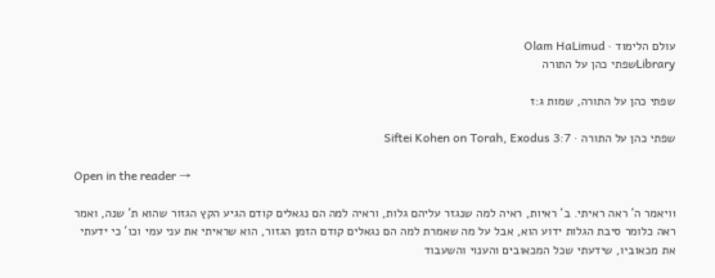עולם הלימוד · Olam HaLimud
Libraryשפתי כהן על התורה

שפתי כהן על התורה, שמות ג:ז

שפתי כהן על התורה · Siftei Kohen on Torah, Exodus 3:7

Open in the reader →

1ויאמר ה' ראה ראיתי. ב' ראיות, ראיה למה שנגזר עליהם גלות, וראיה למה הם נגאלים קודם הגיע הקץ הגזור שהוא ת' שנה, ואמר ראה כלומר סיבת הגלות ידוע הוא, אבל על מה שאמרת למה הם נגאלים קודם הזמן הגזור, הוא שראיתי את עני עמי וכו' כי ידעתי את מכאוביו, שידעתי שכל המכאובים והענוי והשעבוד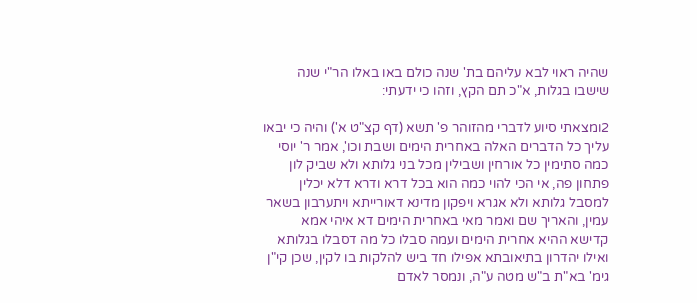שהיה ראוי לבא עליהם בת' שנה כולם באו באלו הר"י שנה שישבו בגלות, א"כ תם הקץ, וזהו כי ידעתי:

2ומצאתי סיוע לדברי מהזוהר פ' תשא (דף קצ"ט א') והיה כי יבאו עליך כל הדברים האלה באחרית הימים ושבת וכו', אמר ר' יוסי כמה סתימין כל אורחין ושבילין מכל בני גלותא ולא שביק לון פתחון פה, אי הכי להוי כמה הוא בכל דרא ודרא דלא יכלין למסבל גלותא ולא אגרא ויפקון מדינא דאורייתא ויתערבון בשאר עמין, והאריך שם ואמר מאי באחרית הימים דא איהי אמא קדישא ההיא אחרית הימים ועמה סבלו כל מה דסבלו בגלותא ואילו יהדרון בתיאובתא אפילו חד ביש להלקות בו לקין, שכן קי"ן גימ' בא"ת ב"ש מטה ע"ה, ונמסר לאדם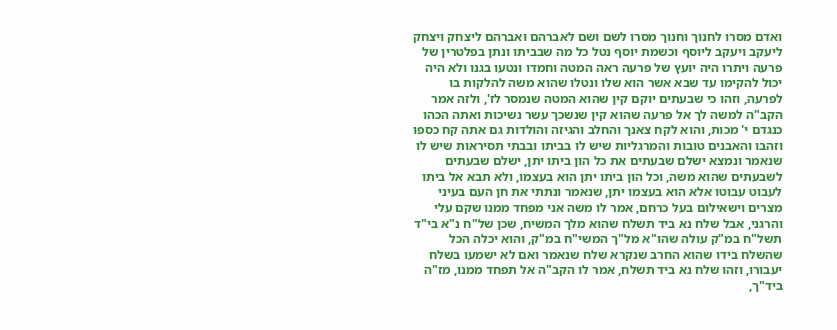ואדם מסרו לחנוך וחנוך מסרו לשם ושם לאברהם ואברהם ליצחק ויצחק ליעקב ויעקב ליוסף וכשמת יוסף נטל כל מה שבביתו ונתן בפלטרין של פרעה ויתרו היה יועץ של פרעה ראה המטה וחמדו ונטעו בגנו ולא היה יכול להקימו עד שבא אשר הוא שלו ונטלו שהוא משה להלקות בו לפרעה, וזהו כי שבעתים יוקם קין שהוא המטה שנמסר לז', ולזה אמר הקב"ה למשה לך אל פרעה שהוא קין שנשכך עשר נשיכות ואתה הכהו כנגדם י' מכות, והוא לקח צאנך והחלב והגיזה והולדות גם אתה קח כספו וזהבו והאבנים טובות והמרגליות שיש לו בביתו ובבתי תסיראות שיש לו שנאמר ונמצא ישלם שבעתים את כל הון ביתו יתן, ישלם שבעתים לשבעתים שהוא משה, וכל הון ביתו יתן הוא בעצמו, ולא תבא אל ביתו לעבוט עבוטו אלא הוא בעצמו יתן, שנאמר ונתתי את חן העם בעיני מצרים וישאילום בעל כרחם, אמר לו משה אני מפחד ממנו שקם עלי והרגני, אבל שלח נא ביד תשלח שהוא מלך המשיח, שכן של"ח נ"א בי"ד תשל"ח במ"ק עולה שהו"א מל"ך המשי"ח במ"ק, והוא יכלה הכל שהשלח בידו שהוא החרב שנקרא שלח שנאמר ואם לא ישמעו בשלח יעבורו, וזהו שלח נא ביד תשלח, אמר לו הקב"ה אל תפחד ממנו, מז"ה ביד"ך,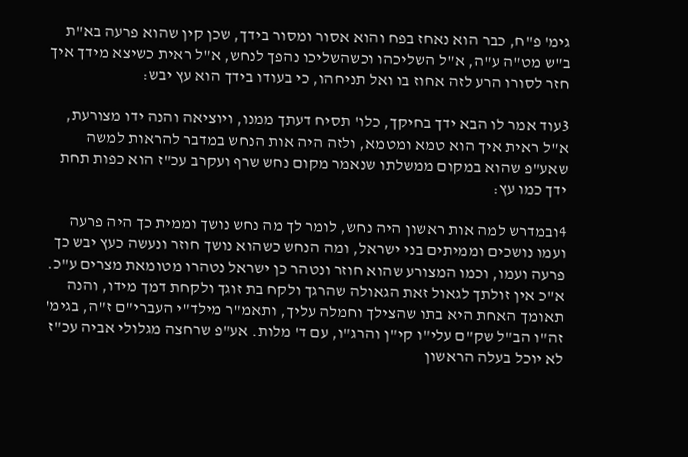גימ' פ"ח, כבר הוא נאחז בפח והוא אסור ומסור בידך, שכן קין שהוא פרעה בא"ת ב"ש מט"ה ע"ה, א"ל השליכהו וכשהשליכו נהפך לנחש, א"ל ראית כשיצא מידך איך חזר לסורו הרע לזה אחוז בו ואל תניחהו, כי בעודו בידך הוא עץ יבש:

3עוד אמר לו הבא ידך בחיקך, כלו' תסיח דעתך ממנו, ויוציאה והנה ידו מצורעת, א"ל ראית איך הוא טמא ומטמא, ולזה היה אות הנחש במדבר להראות למשה שאע"פ שהוא במקום ממשלתו שנאמר מקום נחש שרף ועקרב עכ"ז הוא כפות תחת ידך כמו עץ:

4ובמדרש למה אות ראשון היה נחש, לומר לך מה נחש נושך וממית כך היה פרעה ועמו נושכים וממיתים בני ישראל, ומה הנחש כשהוא נושך חוזר ונעשה כעץ יבש כך פרעה ועמו, וכמו המצורע שהוא חוזר ונטהר כן ישראל נטהרו מטומאת מצרים ע"כ. א"כ אין זולתך לגאול זאת הגאולה שהרגך ולקח בת זוגך ולקחת דמך מידו, והנה תאומך האחת היא בתו שהצילך וחמלה עליך, ותאמ"ר מילד"י העברי"ם ז"ה, בגימ' זה"ו הב"ל שק"ם עלי"ו קי"ן והרג"ו, עם ד' מלות. אע"פ שרחצה מגלולי אביה עכ"ז לא יוכל בעלה הראשון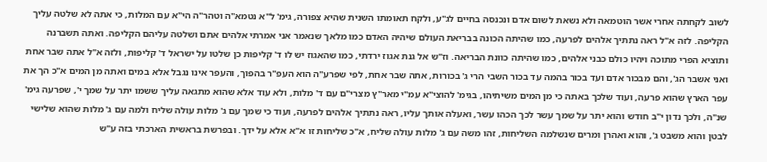לשוב לקחתה אחרי אשר הוטמאה ולא נשאת לשום אדם ונכנסה בחיים לג"ע, ולקח תאומתו השנית שהיא צפורה, גימ' ל"א נטמא"ה וטהר"ה הי"א עם המלות, כי אתה לא שלטה עליך הקליפה. לזה א"ל ראה נתתיך אלהים לפרעה, כמו שהיתה הכונה בבריאת העולם שיהיה האדם כמו מלאך שנאמר אני אמרתי אלהים אתם ושלטה עליהם הקליפה. ואתה תשברנה ותוציא הפרי מתוכה ויהיו כולם כבני אלהים, כמו שהיתה כוונת הבריאה. וז"ש אל גנת אגוז ירדתי, כמו שהאגוז יש לו ד' קליפות כן שלטו על ישראל ד' קליפות, ולזה א"ל אתה שבר אחת ואני אשבר הג', והם מבכור אדם ועד בכור בהמה עד בכור השבי הרי ג' בכורות, אתה שבר אחת, לפי שפרע"ה הוא העפ"ר בהפוך, והעפר אינו נגבל אלא במים ואתה מן המים א"כ הך את עפר הארץ שהוא פרעה, ועוד שלכך באתה כי מן המים משיתיהו, בגימ' להוצי"א עמ"י מאר"ץ מצרי"ם עם ד' מלות, ולא עוד אלא שהוא מתגאה עליך ששמו יתר על שמך י', שפרעה גימ' שנ"ה, ולכך נדון י"ב חודש והוא יתר על שמך עשר לכך הכהו עשר, ואעלה אותך עליו, ראה נתתיך אלהים לפרעה, ועוד כי שמך עם ג' מלות עולה שליח ולמה עם ג' מלות שהוא שלישי לבטן והוא משבט ג', והוא ואהרן ומרים שנשלמה השליחות, זהו משה עם ג' מלות עולה שליח, א"כ שליחות זו א"א אלא על ידך. ובפרשת בראשית הארכתי בזה ע"ש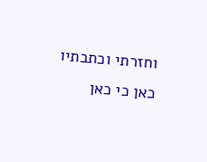וחזרתי וכתבתיו כאן כי כאן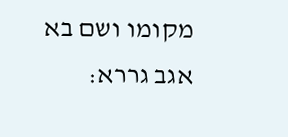מקומו ושם בא אגב גררא: